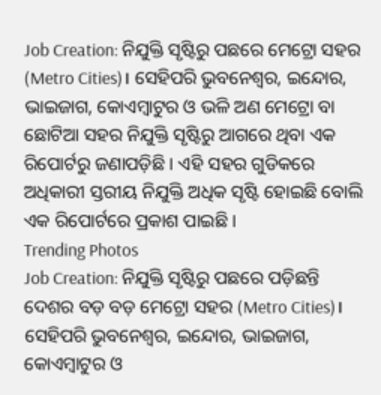Job Creation: ନିଯୁକ୍ତି ସୃଷ୍ଟିରୁ ପଛରେ ମେଟ୍ରୋ ସହର (Metro Cities)। ସେହିପରି ଭୁବନେଶ୍ବର, ଇନ୍ଦୋର, ଭାଇଜାଗ, କୋଏମ୍ବାଟୁର ଓ ଭଳି ଅଣ ମେଟ୍ରୋ ବା ଛୋଟିଆ ସହର ନିଯୁକ୍ତି ସୃଷ୍ଟିରୁ ଆଗରେ ଥିବା ଏକ ରିପୋର୍ଟରୁ ଜଣାପଡ଼ିଛି । ଏହି ସହର ଗୁଡିକରେ ଅଧିକାରୀ ସ୍ତରୀୟ ନିଯୁକ୍ତି ଅଧିକ ସୃଷ୍ଟି ହୋଇଛି ବୋଲି ଏକ ରିପୋର୍ଟରେ ପ୍ରକାଶ ପାଇଛି ।
Trending Photos
Job Creation: ନିଯୁକ୍ତି ସୃଷ୍ଟିରୁ ପଛରେ ପଡ଼ିଛନ୍ତି ଦେଶର ବଡ଼ ବଡ଼ ମେଟ୍ରୋ ସହର (Metro Cities)। ସେହିପରି ଭୁବନେଶ୍ବର, ଇନ୍ଦୋର, ଭାଇଜାଗ, କୋଏମ୍ବାଟୁର ଓ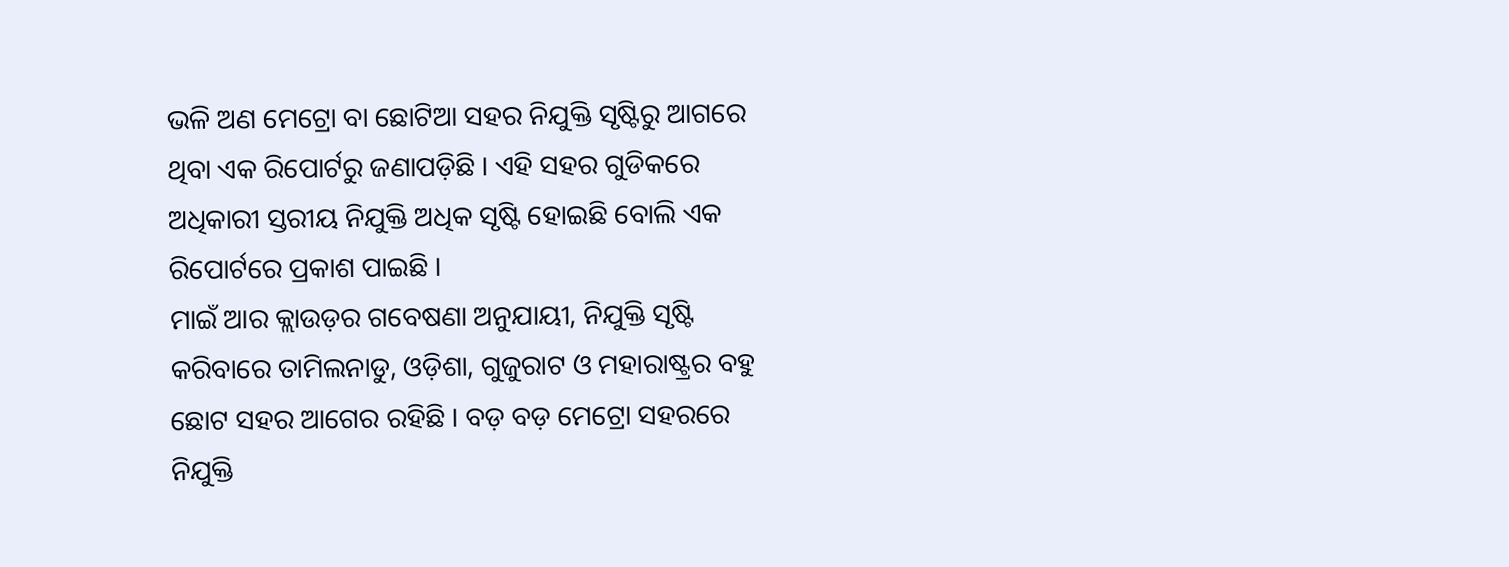ଭଳି ଅଣ ମେଟ୍ରୋ ବା ଛୋଟିଆ ସହର ନିଯୁକ୍ତି ସୃଷ୍ଟିରୁ ଆଗରେ ଥିବା ଏକ ରିପୋର୍ଟରୁ ଜଣାପଡ଼ିଛି । ଏହି ସହର ଗୁଡିକରେ ଅଧିକାରୀ ସ୍ତରୀୟ ନିଯୁକ୍ତି ଅଧିକ ସୃଷ୍ଟି ହୋଇଛି ବୋଲି ଏକ ରିପୋର୍ଟରେ ପ୍ରକାଶ ପାଇଛି ।
ମାଇଁ ଆର କ୍ଲାଉଡ଼ର ଗବେଷଣା ଅନୁଯାୟୀ, ନିଯୁକ୍ତି ସୃଷ୍ଟି କରିବାରେ ତାମିଲନାଡୁ, ଓଡ଼ିଶା, ଗୁଜୁରାଟ ଓ ମହାରାଷ୍ଟ୍ରର ବହୁ ଛୋଟ ସହର ଆଗେର ରହିଛି । ବଡ଼ ବଡ଼ ମେଟ୍ରୋ ସହରରେ ନିଯୁକ୍ତି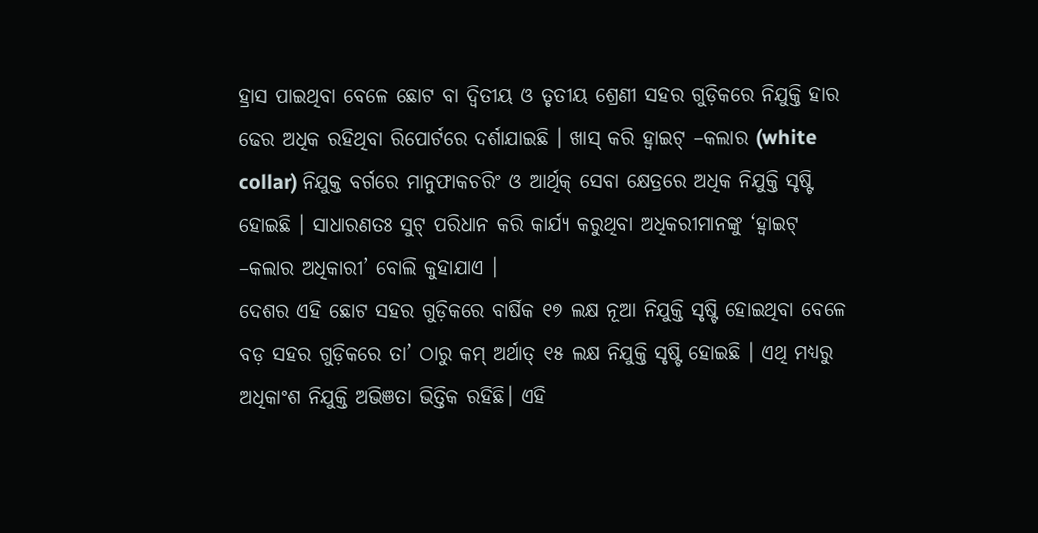ହ୍ରାସ ପାଇଥିବା ବେଳେ ଛୋଟ ବା ଦ୍ବିତୀୟ ଓ ତୃତୀୟ ଶ୍ରେଣୀ ସହର ଗୁଡ଼ିକରେ ନିଯୁକ୍ତି ହାର ଢେର ଅଧିକ ରହିଥିବା ରିପୋର୍ଟରେ ଦର୍ଶାଯାଇଛି । ଖାସ୍ କରି ହ୍ବାଇଟ୍ –କଲାର (white collar) ନିଯୁକ୍ତ ବର୍ଗରେ ମାନୁଫାକଚରିଂ ଓ ଆର୍ଥିକ୍ ସେବା କ୍ଷେତ୍ରରେ ଅଧିକ ନିଯୁକ୍ତି ସୃଷ୍ଟି ହୋଇଛି । ସାଧାରଣତଃ ସୁଟ୍ ପରିଧାନ କରି କାର୍ଯ୍ୟ କରୁଥିବା ଅଧିକରୀମାନଙ୍କୁ ‘ହ୍ବାଇଟ୍ –କଲାର ଅଧିକାରୀ’ ବୋଲି କୁହାଯାଏ ।
ଦେଶର ଏହି ଛୋଟ ସହର ଗୁଡ଼ିକରେ ବାର୍ଷିକ ୧୭ ଲକ୍ଷ ନୂଆ ନିଯୁକ୍ତି ସୃଷ୍ଟି ହୋଇଥିବା ବେଳେ ବଡ଼ ସହର ଗୁଡ଼ିକରେ ତା’ ଠାରୁ କମ୍ ଅର୍ଥାତ୍ ୧୫ ଲକ୍ଷ ନିଯୁକ୍ତି ସୃଷ୍ଟି ହୋଇଛି । ଏଥି ମଧ୍ୟରୁ ଅଧିକାଂଶ ନିଯୁକ୍ତି ଅଭିଞତା ଭିତ୍ତିକ ରହିଛି। ଏହି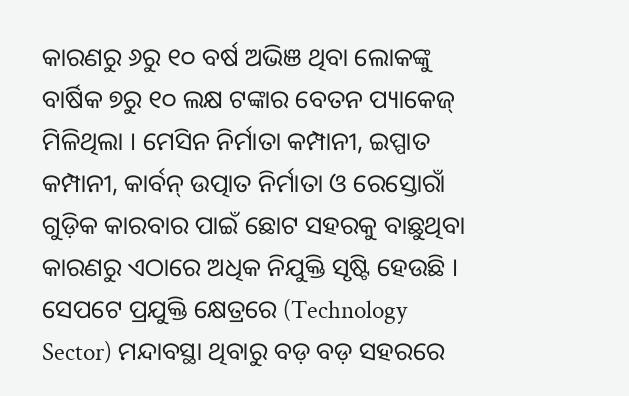କାରଣରୁ ୬ରୁ ୧୦ ବର୍ଷ ଅଭିଞ ଥିବା ଲୋକଙ୍କୁ ବାର୍ଷିକ ୭ରୁ ୧୦ ଲକ୍ଷ ଟଙ୍କାର ବେତନ ପ୍ୟାକେଜ୍ ମିଳିଥିଲା । ମେସିନ ନିର୍ମାତା କମ୍ପାନୀ, ଇପ୍ପାତ କମ୍ପାନୀ, କାର୍ବନ୍ ଉତ୍ପାତ ନିର୍ମାତା ଓ ରେସ୍ତୋରାଁ ଗୁଡ଼ିକ କାରବାର ପାଇଁ ଛୋଟ ସହରକୁ ବାଛୁଥିବା କାରଣରୁ ଏଠାରେ ଅଧିକ ନିଯୁକ୍ତି ସୃଷ୍ଟି ହେଉଛି । ସେପଟେ ପ୍ରଯୁକ୍ତି କ୍ଷେତ୍ରରେ (Technology Sector) ମନ୍ଦାବସ୍ଥା ଥିବାରୁ ବଡ଼ ବଡ଼ ସହରରେ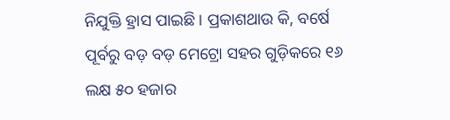ନିଯୁକ୍ତି ହ୍ରାସ ପାଇଛି । ପ୍ରକାଶଥାଉ କି, ବର୍ଷେ ପୂର୍ବରୁ ବଡ଼ ବଡ଼ ମେଟ୍ରୋ ସହର ଗୁଡ଼ିକରେ ୧୬ ଲକ୍ଷ ୫୦ ହଜାର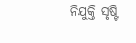ନିଯୁକ୍ତି ସୃଷ୍ଟି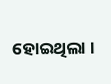ହୋଇଥିଲା ।